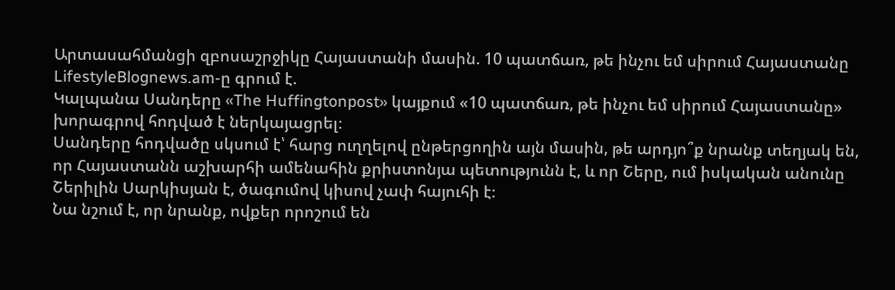Արտասահմանցի զբոսաշրջիկը Հայաստանի մասին. 10 պատճառ, թե ինչու եմ սիրում Հայաստանը
LifestyleBlognews.am-ը գրում է.
Կալպանա Սանդերը «The Huffingtonpost» կայքում «10 պատճառ, թե ինչու եմ սիրում Հայաստանը» խորագրով հոդված է ներկայացրել։
Սանդերը հոդվածը սկսում է՝ հարց ուղղելով ընթերցողին այն մասին, թե արդյո՞ք նրանք տեղյակ են, որ Հայաստանն աշխարհի ամենահին քրիստոնյա պետությունն է, և որ Շերը, ում իսկական անունը Շերիլին Սարկիսյան է, ծագումով կիսով չափ հայուհի է։
Նա նշում է, որ նրանք, ովքեր որոշում են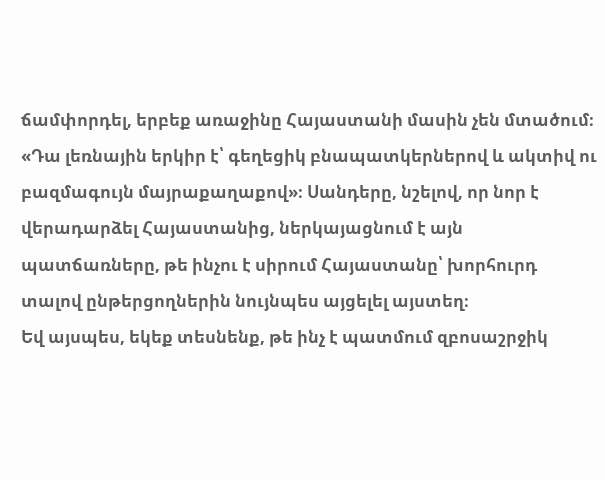ճամփորդել, երբեք առաջինը Հայաստանի մասին չեն մտածում։ «Դա լեռնային երկիր է՝ գեղեցիկ բնապատկերներով և ակտիվ ու բազմագույն մայրաքաղաքով»։ Սանդերը, նշելով, որ նոր է վերադարձել Հայաստանից, ներկայացնում է այն պատճառները, թե ինչու է սիրում Հայաստանը՝ խորհուրդ տալով ընթերցողներին նույնպես այցելել այստեղ։
Եվ այսպես, եկեք տեսնենք, թե ինչ է պատմում զբոսաշրջիկ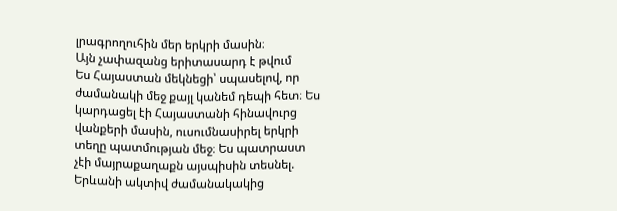լրագրողուհին մեր երկրի մասին։
Այն չափազանց երիտասարդ է թվում
Ես Հայաստան մեկնեցի՝ սպասելով, որ ժամանակի մեջ քայլ կանեմ դեպի հետ։ Ես կարդացել էի Հայաստանի հինավուրց վանքերի մասին, ուսումնասիրել երկրի տեղը պատմության մեջ։ Ես պատրաստ չէի մայրաքաղաքն այսպիսին տեսնել. Երևանի ակտիվ ժամանակակից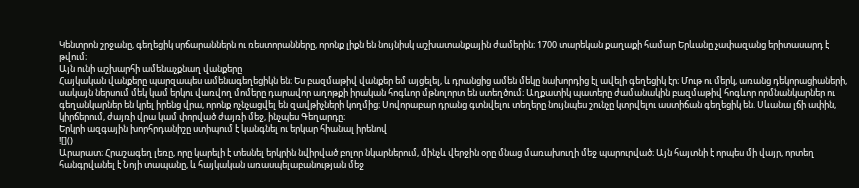Կենտրոն շրջանը, գեղեցիկ սրճարաններն ու ռեստորանները, որոնք լիքն են նույնիսկ աշխատանքային ժամերին։ 1700 տարեկան քաղաքի համար Երևանը չափազանց երիտասարդ է թվում։
Այն ունի աշխարհի ամենաչքնաղ վանքերը
Հայկական վանքերը պարզապես ամենագեղեցիկն են։ Ես բազմաթիվ վանքեր եմ այցելել, և դրանցից ամեն մեկը նախորդից էլ ավելի գեղեցիկ էր։ Մութ ու մերկ, առանց դեկորացիաների, սակայն ներսում մեկ կամ երկու վառվող մոմերը դարավոր աղոթքի իրական հոգևոր մթնոլորտ են ստեղծում։ Աղքատիկ պատերը ժամանակին բազմաթիվ հոգևոր որմնանկարներ ու գեղանկարներ են կրել իրենց վրա, որոնք ոչնչացվել են զավթիչների կողմից։ Սովորաբար դրանց գտնվելու տեղերը նույնպես շունչը կտրվելու աստիճան գեղեցիկ են. Սևանա լճի ափին, կիրճերում, ժայռի վրա կամ փորված ժայռի մեջ, ինչպես Գեղարդը։
Երկրի ազգային խորհրդանիշը ստիպում է կանգնել ու երկար հիանալ իրենով
![]()
Արարատ։ Հրաշագեղ լեռը, որը կարելի է տեսնել երկրին նվիրված բոլոր նկարներում, մինչև վերջին օրը մնաց մառախուղի մեջ պարուրված։ Այն հայտնի է որպես մի վայր, որտեղ հանգրվանել է Նոյի տապանը, և հայկական առասպելաբանության մեջ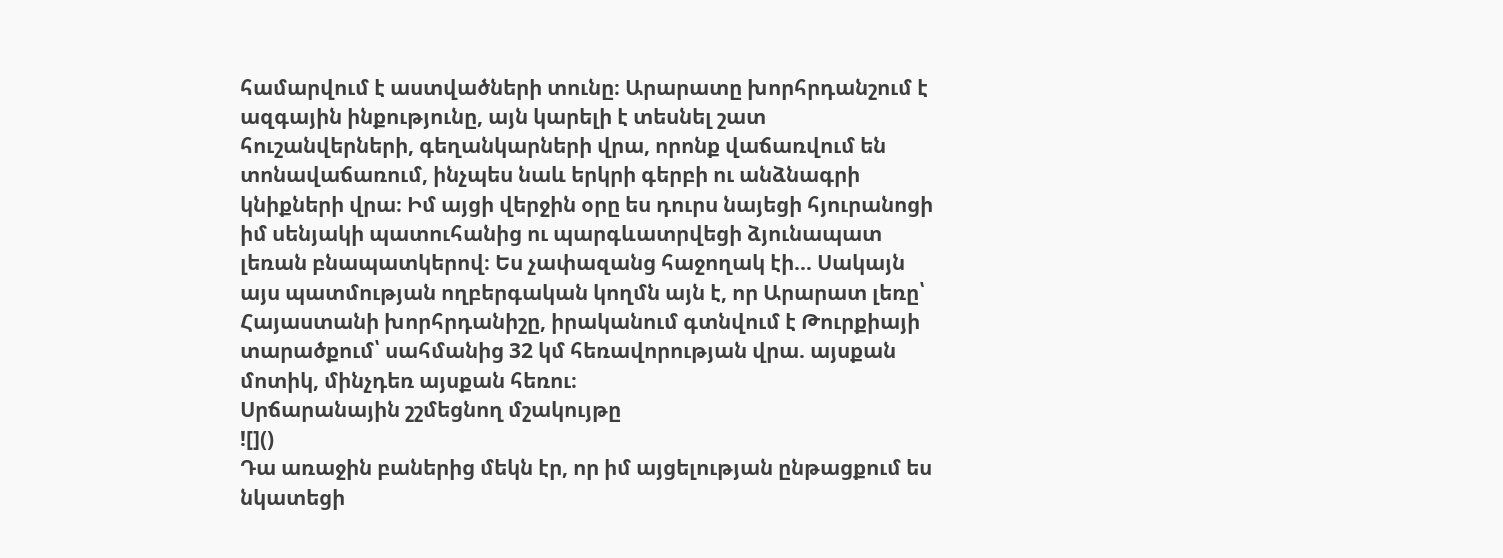համարվում է աստվածների տունը։ Արարատը խորհրդանշում է ազգային ինքությունը, այն կարելի է տեսնել շատ հուշանվերների, գեղանկարների վրա, որոնք վաճառվում են տոնավաճառում, ինչպես նաև երկրի գերբի ու անձնագրի կնիքների վրա։ Իմ այցի վերջին օրը ես դուրս նայեցի հյուրանոցի իմ սենյակի պատուհանից ու պարգևատրվեցի ձյունապատ լեռան բնապատկերով։ Ես չափազանց հաջողակ էի... Սակայն այս պատմության ողբերգական կողմն այն է, որ Արարատ լեռը՝ Հայաստանի խորհրդանիշը, իրականում գտնվում է Թուրքիայի տարածքում՝ սահմանից 32 կմ հեռավորության վրա. այսքան մոտիկ, մինչդեռ այսքան հեռու։
Սրճարանային շշմեցնող մշակույթը
![]()
Դա առաջին բաներից մեկն էր, որ իմ այցելության ընթացքում ես նկատեցի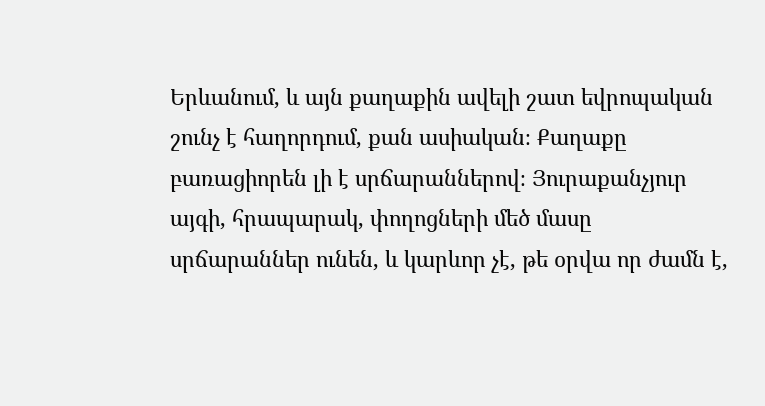Երևանում, և այն քաղաքին ավելի շատ եվրոպական շունչ է հաղորդում, քան ասիական։ Քաղաքը բառացիորեն լի է սրճարաններով։ Յուրաքանչյուր այգի, հրապարակ, փողոցների մեծ մասը սրճարաններ ունեն, և կարևոր չէ, թե օրվա որ ժամն է,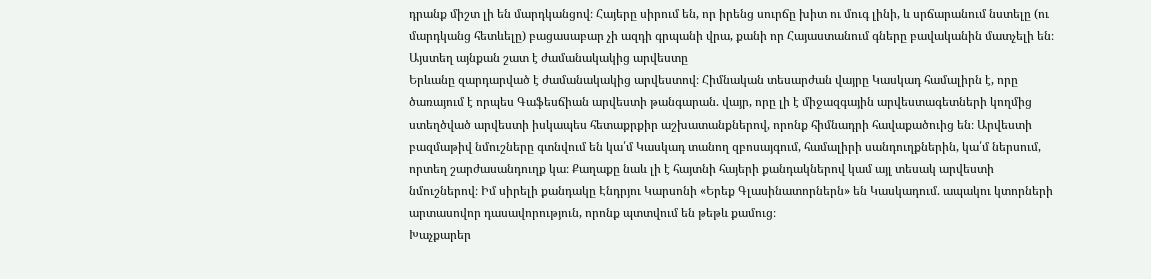դրանք միշտ լի են մարդկանցով։ Հայերը սիրում են, որ իրենց սուրճը խիտ ու մուգ լինի, և սրճարանում նստելը (ու մարդկանց հետևելը) բացասաբար չի ազդի գրպանի վրա, քանի որ Հայաստանում գները բավականին մատչելի են։
Այստեղ այնքան շատ է ժամանակակից արվեստը
Երևանը զարդարված է ժամանակակից արվեստով։ Հիմնական տեսարժան վայրը Կասկադ համալիրն է, որը ծառայում է որպես Գաֆեսճիան արվեստի թանգարան. վայր, որը լի է միջազգային արվեստագետների կողմից ստեղծված արվեստի իսկապես հետաքրքիր աշխատանքներով, որոնք հիմնադրի հավաքածուից են։ Արվեստի բազմաթիվ նմուշները գտնվում են կա՛մ Կասկադ տանող զբոսայգում, համալիրի սանդուղքներին, կա՛մ ներսում, որտեղ շարժասանդուղք կա։ Քաղաքը նաև լի է հայտնի հայերի քանդակներով կամ այլ տեսակ արվեստի նմուշներով։ Իմ սիրելի քանդակը Էնդրյու Կարսոնի «Երեք Գլասինատորներն» են Կասկադում. ապակու կտորների արտասովոր դասավորություն, որոնք պտտվում են թեթև քամուց։
Խաչքարեր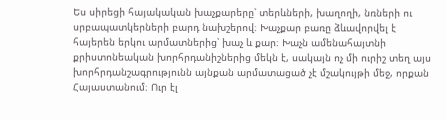Ես սիրեցի հայակական խաչքարերը՝ տերևների, խաղողի, նռների ու սրբապատկերների բարդ նախշերով։ Խաչքար բառը ձևավորվել է հայերեն երկու արմատներից՝ խաչ և քար։ Խաչն ամենահայտնի քրիստոնեական խորհրդանիշներից մեկն է, սակայն ոչ մի ուրիշ տեղ այս խորհրդանշագրությունն այնքան արմատացած չէ մշակույթի մեջ, որքան Հայաստանում։ Ուր էլ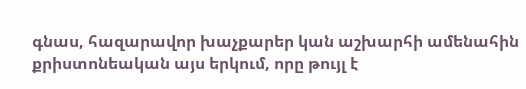գնաս, հազարավոր խաչքարեր կան աշխարհի ամենահին քրիստոնեական այս երկում, որը թույլ է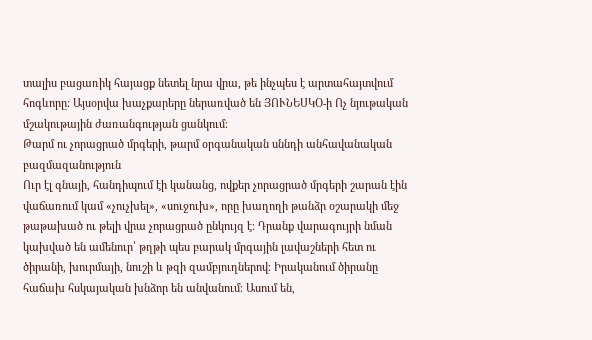տալիս բացառիկ հայացք նետել նրա վրա, թե ինչպես է արտահայտվում հոգևորը։ Այսօրվա խաչքարերը ներառված են ՅՈՒՆԵՍԿՕ-ի Ոչ նյութական մշակութային ժառանգության ցանկում։
Թարմ ու չորացրած մրգերի, թարմ օրգանական սննդի անհավանական բազմազանություն
Ուր էլ գնայի, հանդիպում էի կանանց, ովքեր չորացրած մրգերի շարան էին վաճառում կամ «չուչխել», «սուջուխ», որը խաղողի թանձր օշարակի մեջ թաթախած ու թելի վրա չորացրած ընկույզ է։ Դրանք վարագույրի նման կախված են ամենուր՝ թղթի պես բարակ մրգային լավաշների հետ ու ծիրանի, խուրմայի, նուշի և թզի զամբյուղներով։ Իրականում ծիրանը հաճախ հսկայական խնձոր են անվանում։ Ասում են,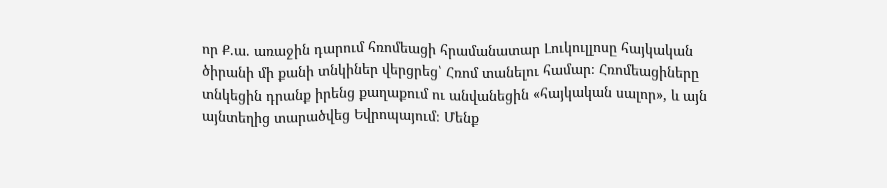որ Ք.ա. առաջին դարում հռոմեացի հրամանատար Լուկուլլոսը հայկական ծիրանի մի քանի տնկիներ վերցրեց՝ Հռոմ տանելու համար։ Հռոմեացիները տնկեցին դրանք իրենց քաղաքում ու անվանեցին «հայկական սալոր», և այն այնտեղից տարածվեց Եվրոպայում։ Մենք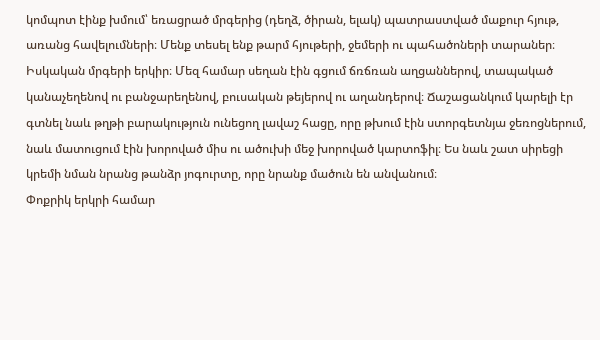կոմպոտ էինք խմում՝ եռացրած մրգերից (դեղձ, ծիրան, ելակ) պատրաստված մաքուր հյութ, առանց հավելումների։ Մենք տեսել ենք թարմ հյութերի, ջեմերի ու պահածոների տարաներ։ Իսկական մրգերի երկիր։ Մեզ համար սեղան էին գցում ճռճռան աղցաններով, տապակած կանաչեղենով ու բանջարեղենով, բուսական թեյերով ու աղանդերով։ Ճաշացանկում կարելի էր գտնել նաև թղթի բարակություն ունեցող լավաշ հացը, որը թխում էին ստորգետնյա ջեռոցներում, նաև մատուցում էին խորոված միս ու ածուխի մեջ խորոված կարտոֆիլ։ Ես նաև շատ սիրեցի կրեմի նման նրանց թանձր յոգուրտը, որը նրանք մածուն են անվանում։
Փոքրիկ երկրի համար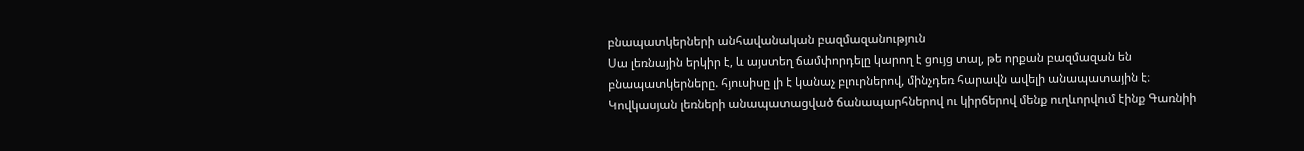բնապատկերների անհավանական բազմազանություն
Սա լեռնային երկիր է, և այստեղ ճամփորդելը կարող է ցույց տալ, թե որքան բազմազան են բնապատկերները. հյուսիսը լի է կանաչ բլուրներով, մինչդեռ հարավն ավելի անապատային է։ Կովկասյան լեռների անապատացված ճանապարհներով ու կիրճերով մենք ուղևորվում էինք Գառնիի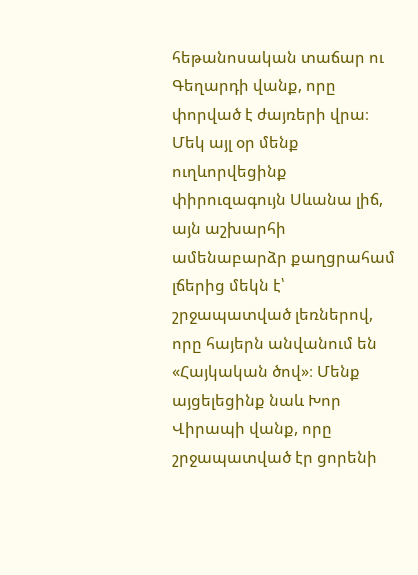հեթանոսական տաճար ու Գեղարդի վանք, որը փորված է ժայռերի վրա։ Մեկ այլ օր մենք ուղևորվեցինք փիրուզագույն Սևանա լիճ, այն աշխարհի ամենաբարձր քաղցրահամ լճերից մեկն է՝ շրջապատված լեռներով, որը հայերն անվանում են «Հայկական ծով»։ Մենք այցելեցինք նաև Խոր Վիրապի վանք, որը շրջապատված էր ցորենի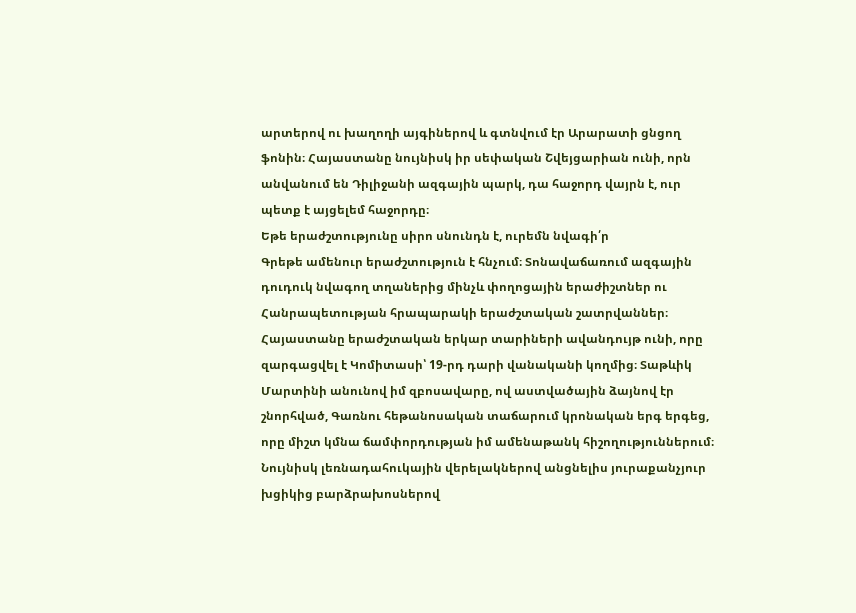արտերով ու խաղողի այգիներով և գտնվում էր Արարատի ցնցող ֆոնին։ Հայաստանը նույնիսկ իր սեփական Շվեյցարիան ունի, որն անվանում են Դիլիջանի ազգային պարկ, դա հաջորդ վայրն է, ուր պետք է այցելեմ հաջորդը։
Եթե երաժշտությունը սիրո սնունդն է, ուրեմն նվագի՛ր
Գրեթե ամենուր երաժշտություն է հնչում։ Տոնավաճառում ազգային դուդուկ նվագող տղաներից մինչև փողոցային երաժիշտներ ու Հանրապետության հրապարակի երաժշտական շատրվաններ։ Հայաստանը երաժշտական երկար տարիների ավանդույթ ունի, որը զարգացվել է Կոմիտասի՝ 19-րդ դարի վանականի կողմից։ Տաթևիկ Մարտինի անունով իմ զբոսավարը, ով աստվածային ձայնով էր շնորհված, Գառնու հեթանոսական տաճարում կրոնական երգ երգեց, որը միշտ կմնա ճամփորդության իմ ամենաթանկ հիշողություններում։ Նույնիսկ լեռնադահուկային վերելակներով անցնելիս յուրաքանչյուր խցիկից բարձրախոսներով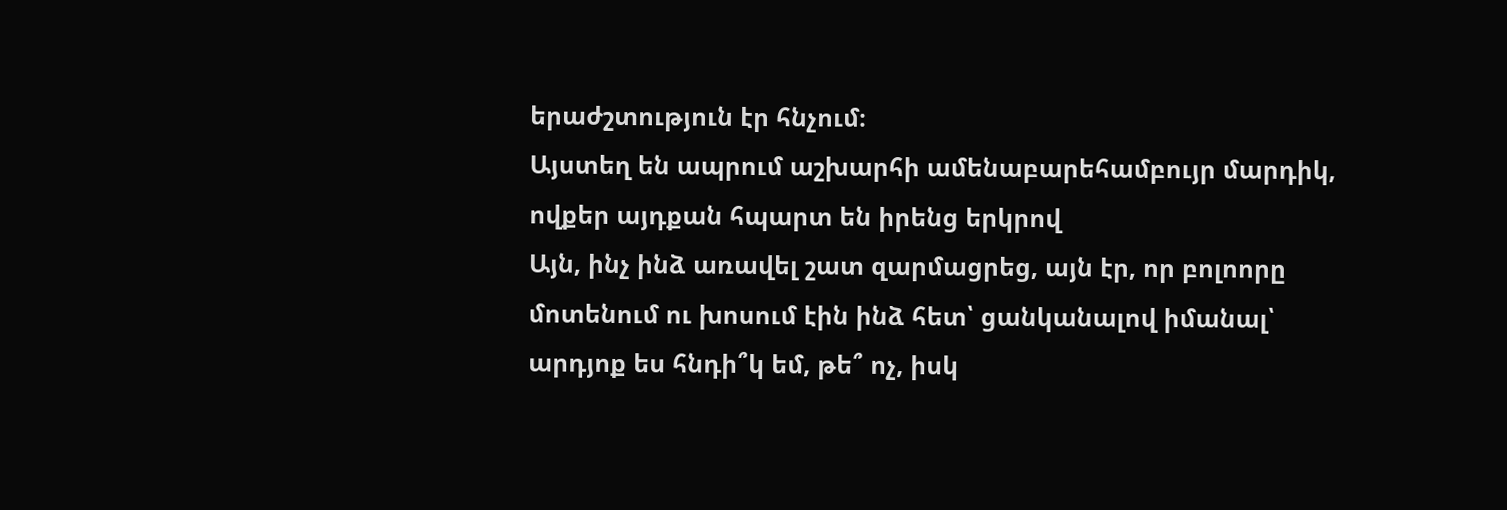երաժշտություն էր հնչում։
Այստեղ են ապրում աշխարհի ամենաբարեհամբույր մարդիկ, ովքեր այդքան հպարտ են իրենց երկրով
Այն, ինչ ինձ առավել շատ զարմացրեց, այն էր, որ բոլոորը մոտենում ու խոսում էին ինձ հետ՝ ցանկանալով իմանալ՝ արդյոք ես հնդի՞կ եմ, թե՞ ոչ, իսկ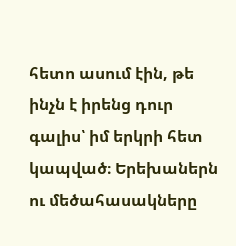հետո ասում էին, թե ինչն է իրենց դուր գալիս՝ իմ երկրի հետ կապված։ Երեխաներն ու մեծահասակները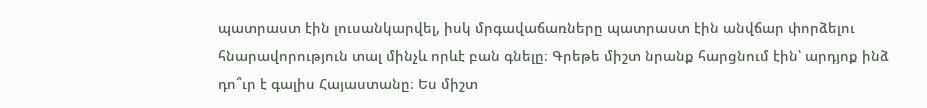պատրաստ էին լուսանկարվել, իսկ մրգավաճառները պատրաստ էին անվճար փորձելու հնարավորություն տալ մինչև որևէ բան գնելը։ Գրեթե միշտ նրանք հարցնում էին՝ արդյոք ինձ դո՞ւր է գալիս Հայաստանը։ Ես միշտ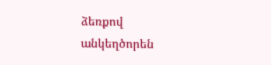ձեռքով անկեղծորեն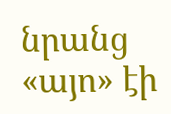նրանց «այո» էի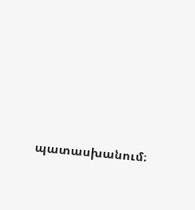պատասխանում։